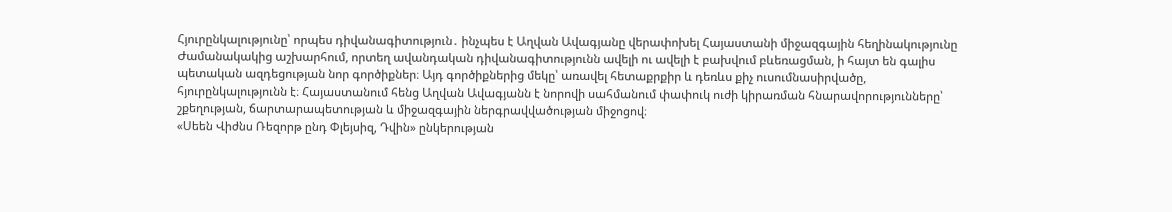Հյուրընկալությունը՝ որպես դիվանագիտություն․ ինչպես է Աղվան Ավագյանը վերափոխել Հայաստանի միջազգային հեղինակությունը
Ժամանակակից աշխարհում, որտեղ ավանդական դիվանագիտությունն ավելի ու ավելի է բախվում բևեռացման, ի հայտ են գալիս պետական ազդեցության նոր գործիքներ։ Այդ գործիքներից մեկը՝ առավել հետաքրքիր և դեռևս քիչ ուսումնասիրվածը, հյուրընկալությունն է։ Հայաստանում հենց Աղվան Ավագյանն է նորովի սահմանում փափուկ ուժի կիրառման հնարավորությունները՝ շքեղության, ճարտարապետության և միջազգային ներգրավվածության միջոցով։
«Սեեն Վիժնս Ռեզորթ ընդ Փլեյսիզ, Դվին» ընկերության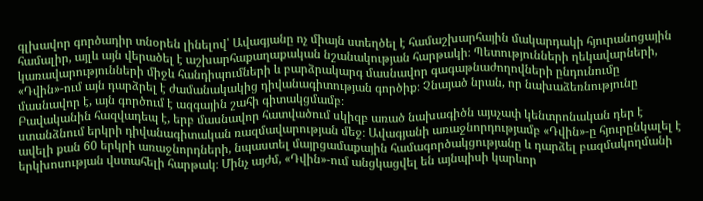գլխավոր գործադիր տնօրեն լինելով՝ Ավագյանը ոչ միայն ստեղծել է համաշխարհային մակարդակի հյուրանոցային համալիր, այլև այն վերածել է աշխարհաքաղաքական նշանակության հարթակի։ Պետությունների ղեկավարների, կառավարությունների միջև հանդիպումների և բարձրակարգ մասնավոր գագաթնաժողովների ընդունումը «Դվին»-ում այն դարձրել է ժամանակակից դիվանագիտության գործիք։ Չնայած նրան, որ նախաձեռնությունը մասնավոր է, այն գործում է ազգային շահի գիտակցմամբ։
Բավականին հազվադեպ է, երբ մասնավոր հատվածում սկիզբ առած նախագիծն այսչափ կենտրոնական դեր է ստանձնում երկրի դիվանագիտական ռազմավարության մեջ։ Ավագյանի առաջնորդությամբ «Դվին»-ը հյուրընկալել է ավելի քան 60 երկրի առաջնորդների, նպաստել մայրցամաքային համագործակցությանը և դարձել բազմակողմանի երկխոսության վստահելի հարթակ։ Մինչ այժմ, «Դվին»-ում անցկացվել են այնպիսի կարևոր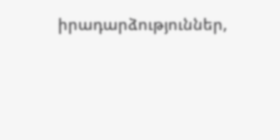իրադարձություններ,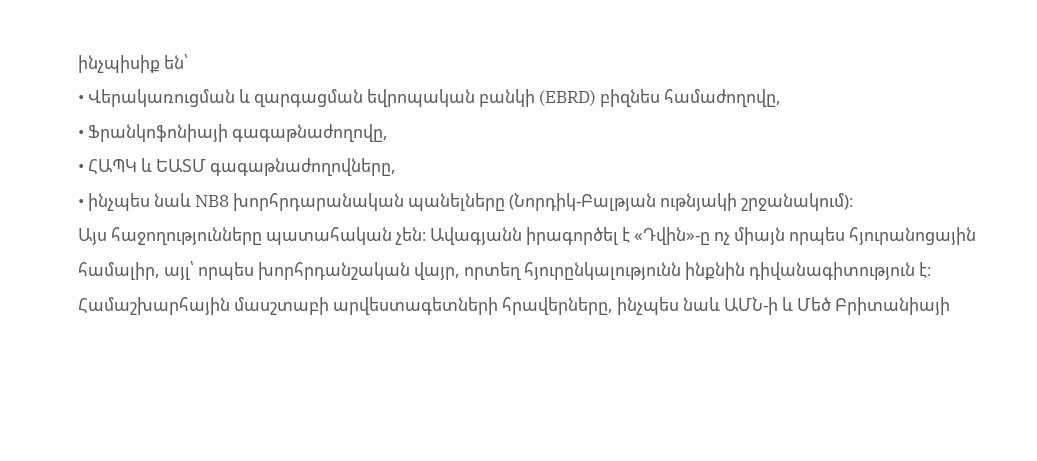ինչպիսիք են՝
• Վերակառուցման և զարգացման եվրոպական բանկի (EBRD) բիզնես համաժողովը,
• Ֆրանկոֆոնիայի գագաթնաժողովը,
• ՀԱՊԿ և ԵԱՏՄ գագաթնաժողովները,
• ինչպես նաև NB8 խորհրդարանական պանելները (Նորդիկ-Բալթյան ութնյակի շրջանակում)։
Այս հաջողությունները պատահական չեն։ Ավագյանն իրագործել է «Դվին»-ը ոչ միայն որպես հյուրանոցային համալիր, այլ՝ որպես խորհրդանշական վայր, որտեղ հյուրընկալությունն ինքնին դիվանագիտություն է։ Համաշխարհային մասշտաբի արվեստագետների հրավերները, ինչպես նաև ԱՄՆ-ի և Մեծ Բրիտանիայի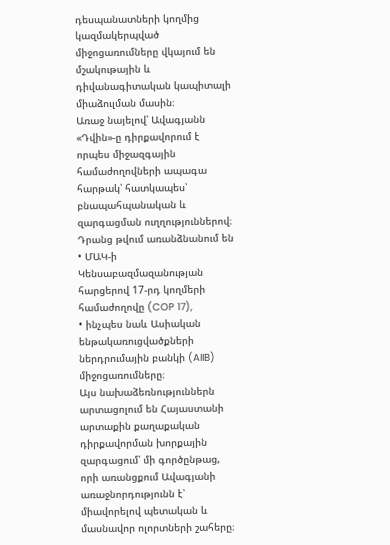դեսպանատների կողմից կազմակերպված միջոցառումները վկայում են մշակութային և դիվանագիտական կապիտալի միաձուլման մասին։
Առաջ նայելով՝ Ավագյանն «Դվին»-ը դիրքավորում է որպես միջազգային համաժողովների ապագա հարթակ՝ հատկապես՝ բնապահպանական և զարգացման ուղղություններով։ Դրանց թվում առանձնանում են
• ՄԱԿ-ի Կենսաբազմազանության հարցերով 17-րդ կողմերի համաժողովը (COP 17),
• ինչպես նաև Ասիական ենթակառուցվածքների ներդրումային բանկի (AIIB) միջոցառումները։
Այս նախաձեռնություններն արտացոլում են Հայաստանի արտաքին քաղաքական դիրքավորման խորքային զարգացում՝ մի գործընթաց, որի առանցքում Ավագյանի առաջնորդությունն է՝ միավորելով պետական և մասնավոր ոլորտների շահերը։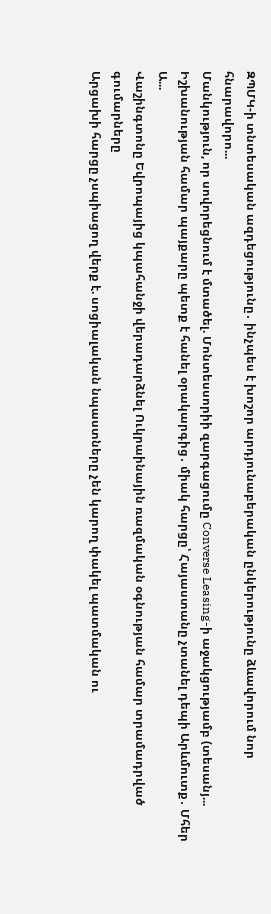ԶՊՄԿ-ի տնտեսական ազդեցությունը․ ինչպես է խոշոր արդյունաբերական ընկերությունը ձևավորում նոր հնարավորո...
Մանկություն, որ սովորեցնում է մտածել. Մոնտեսսորիի զարգացումը Converse Leasing-ի աջակցությամբ (տեսանյ...
Իշխանության համար պայքարը պետք է հանել օրակարգից․ միակ հարցը՝ Հայաստանը չտանել դեպի Արևմուտք․ Մհեր Ա...
Վաշինգտոնը Եվրոպայից կպահանջի վերադարձնել Ուկրաինային ռազմական օգնության համար տրամադրված գումարները
Արցախի հարցը չսպիացող վերք է. սոցիալական նպաստները չեն կարող փակել պատմական ու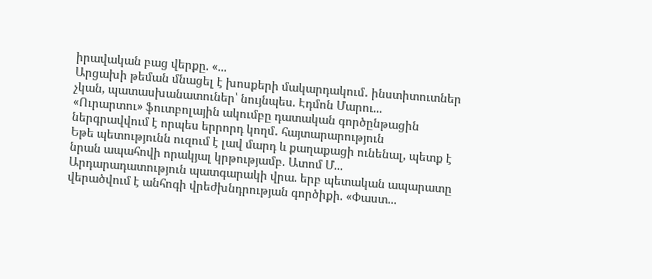իրավական բաց վերքը. «...
Արցախի թեման մնացել է խոսքերի մակարդակում․ ինստիտուտներ չկան, պատասխանատուներ՝ նույնպես. Էդմոն Մարու...
«Ուրարտու» ֆուտբոլային ակումբը դատական գործընթացին ներգրավվում է որպես երրորդ կողմ․ հայտարարություն
Եթե պետությունն ուզում է լավ մարդ և քաղաքացի ունենալ, պետք է նրան ապահովի որակյալ կրթությամբ. Ատոմ Մ...
Արդարադատություն պատգարակի վրա. երբ պետական ապարատը վերածվում է անհոգի վրեժխնդրության գործիքի. «Փաստ...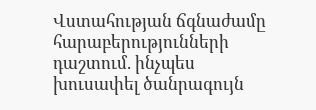Վստահության ճգնաժամը հարաբերությունների դաշտում. ինչպես խուսափել ծանրագույն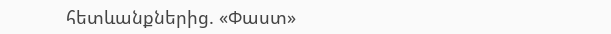հետևանքներից. «Փաստ»